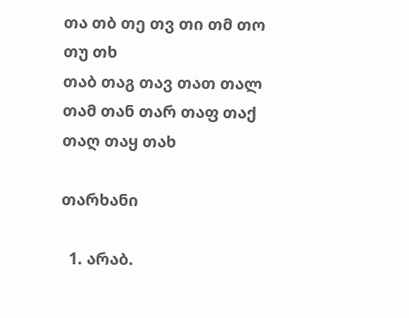თა თბ თე თვ თი თმ თო თუ თხ
თაბ თაგ თავ თათ თალ თამ თან თარ თაფ თაქ თაღ თაყ თახ

თარხანი

  1. არაბ.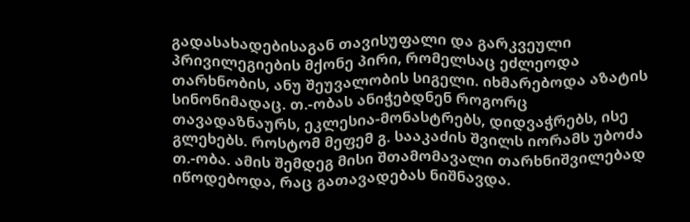გადასახადებისაგან თავისუფალი და გარკვეული პრივილეგიების მქონე პირი, რომელსაც ეძლეოდა თარხნობის, ანუ შეუვალობის სიგელი. იხმარებოდა აზატის სინონიმადაც. თ.-ობას ანიჭებდნენ როგორც თავადაზნაურს, ეკლესია-მონასტრებს, დიდვაჭრებს, ისე გლეხებს. როსტომ მეფემ გ. სააკაძის შვილს იორამს უბოძა თ.-ობა. ამის შემდეგ მისი შთამომავალი თარხნიშვილებად იწოდებოდა, რაც გათავადებას ნიშნავდა.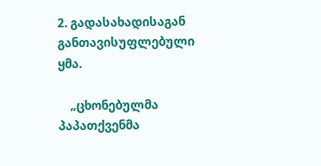2. გადასახადისაგან განთავისუფლებული ყმა.

    „ცხონებულმა პაპათქვენმა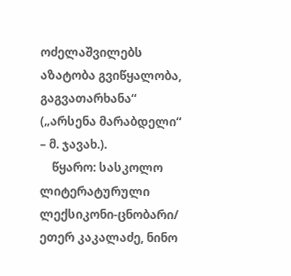ოძელაშვილებს აზატობა გვიწყალობა, გაგვათარხანა“ („არსენა მარაბდელი“ – მ. ჯავახ.).
    წყარო: სასკოლო ლიტერატურული ლექსიკონი-ცნობარი/ ეთერ კაკალაძე, ნინო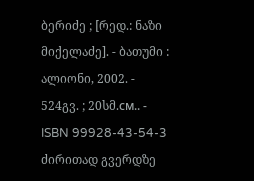ბერიძე ; [რედ.: ნაზი მიქელაძე]. - ბათუმი : ალიონი, 2002. - 524გვ. ; 20სმ.см.. - ISBN 99928-43-54-3
ძირითად გვერდზე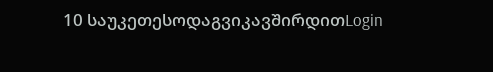10 საუკეთესოდაგვიკავშირდითLogin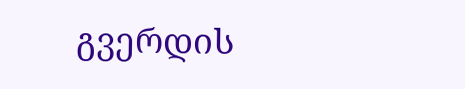გვერდის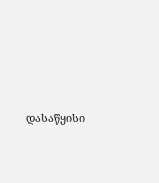დასაწყისი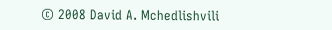© 2008 David A. Mchedlishvili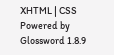XHTML | CSS Powered by Glossword 1.8.9